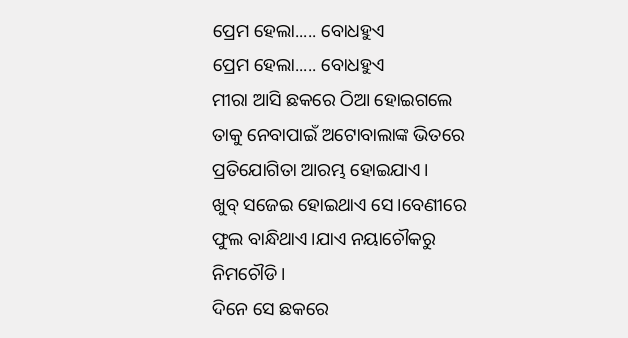ପ୍ରେମ ହେଲା..... ବୋଧହୁଏ
ପ୍ରେମ ହେଲା..... ବୋଧହୁଏ
ମୀରା ଆସି ଛକରେ ଠିଆ ହୋଇଗଲେ ତାକୁ ନେବାପାଇଁ ଅଟୋବାଲାଙ୍କ ଭିତରେ ପ୍ରତିଯୋଗିତା ଆରମ୍ଭ ହୋଇଯାଏ।
ଖୁବ୍ ସଜେଇ ହୋଇଥାଏ ସେ।ବେଣୀରେ ଫୁଲ ବାନ୍ଧିଥାଏ।ଯାଏ ନୟାଚୌକରୁ ନିମଚୌଡି।
ଦିନେ ସେ ଛକରେ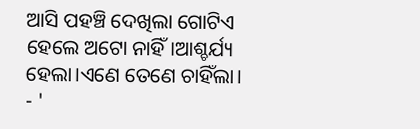ଆସି ପହଞ୍ଚି ଦେଖିଲା ଗୋଟିଏ ହେଲେ ଅଟୋ ନାହିଁ।ଆଶ୍ଚର୍ଯ୍ୟ ହେଲା।ଏଣେ ତେଣେ ଚାହିଁଲା।
- '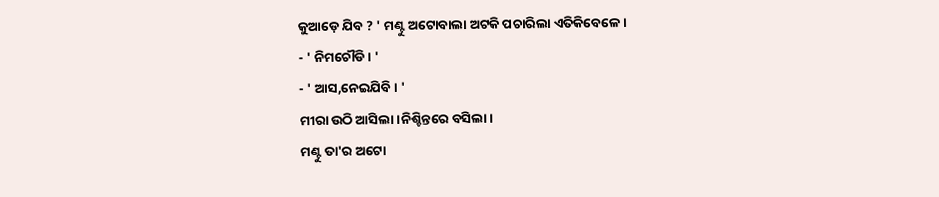କୁଆଡ଼େ ଯିବ ? ' ମଣ୍ଟୁ ଅଟୋବାଲା ଅଟକି ପଚାରିଲା ଏତିକିବେଳେ।
- ' ନିମଚୌଡି। '
- ' ଆସ,ନେଇଯିବି । '
ମୀରା ଉଠି ଆସିଲା।ନିଶ୍ଚିନ୍ତରେ ବସିଲା।
ମଣ୍ଟୁ ତା'ର ଅଟୋ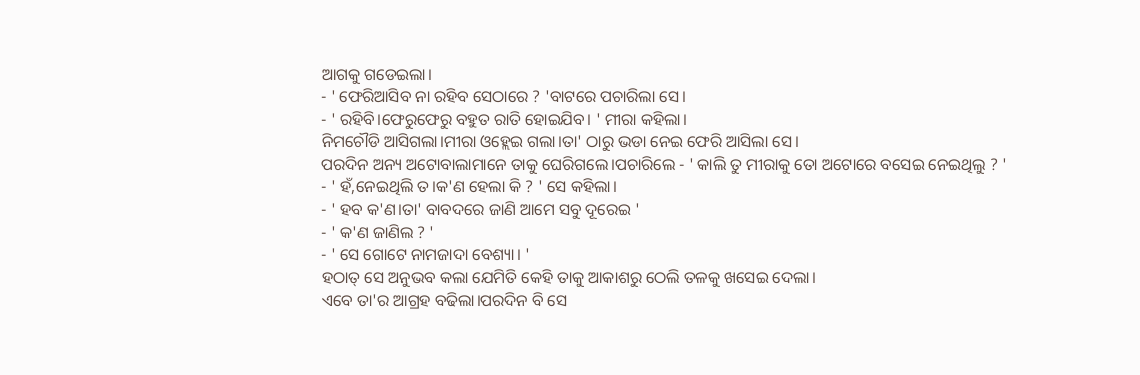ଆଗକୁ ଗଡେଇଲା।
- ' ଫେରିଆସିବ ନା ରହିବ ସେଠାରେ ? 'ବାଟରେ ପଚାରିଲା ସେ।
- ' ରହିବି।ଫେରୁଫେରୁ ବହୁତ ରାତି ହୋଇଯିବ। ' ମୀରା କହିଲା।
ନିମଚୌଡି ଆସିଗଲା।ମୀରା ଓହ୍ଲେଇ ଗଲା।ତା' ଠାରୁ ଭଡା ନେଇ ଫେରି ଆସିଲା ସେ।
ପରଦିନ ଅନ୍ୟ ଅଟୋବାଲାମାନେ ତାକୁ ଘେରିଗଲେ।ପଚାରିଲେ - ' କାଲି ତୁ ମୀରାକୁ ତୋ ଅଟୋରେ ବସେଇ ନେଇଥିଲୁ ? '
- ' ହଁ,ନେଇଥିଲି ତ।କ'ଣ ହେଲା କି ? ' ସେ କହିଲା।
- ' ହବ କ'ଣ।ତା' ବାବଦରେ ଜାଣି ଆମେ ସବୁ ଦୂରେଇ '
- ' କ'ଣ ଜାଣିଲ ? '
- ' ସେ ଗୋଟେ ନାମଜାଦା ବେଶ୍ୟା। '
ହଠାତ୍ ସେ ଅନୁଭବ କଲା ଯେମିତି କେହି ତାକୁ ଆକାଶରୁ ଠେଲି ତଳକୁ ଖସେଇ ଦେଲା।
ଏବେ ତା'ର ଆଗ୍ରହ ବଢିଲା।ପରଦିନ ବି ସେ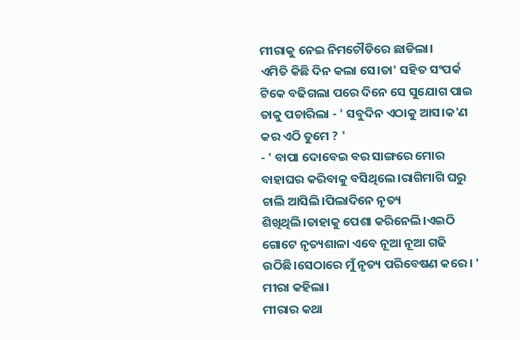ମୀରାକୁ ନେଇ ନିମଚୌଡିରେ ଛାଡିଲା।
ଏମିତି କିଛି ଦିନ କଲା ସେ।ତା' ସହିତ ସଂପର୍କ ଟିକେ ବଢିଗଲା ପରେ ଦିନେ ସେ ସୁଯୋଗ ପାଇ ତାକୁ ପଚାରିଲା - ' ସବୁଦିନ ଏଠାକୁ ଆସ।କ'ଣ କର ଏଠି ତୁମେ ? '
- ' ବାପା ଦୋବେଇ ବର ସାଙ୍ଗରେ ମୋର ବାହାଘର କରିବାକୁ ବସିଥିଲେ।ରାଗିମାଗି ଘରୁ ଚାଲି ଆସିଲି।ପିଲାଦିନେ ନୃତ୍ୟ ଶିଖିଥିଲି।ତାହାକୁ ପେଶା କରିନେଲି।ଏଇଠି ଗୋଟେ ନୃତ୍ୟଶାଳା ଏବେ ନୂଆ ନୂଆ ଗଢି ଉଠିଛି।ସେଠାରେ ମୁଁ ନୃତ୍ୟ ପରିବେଷଣ କରେ। ' ମୀରା କହିଲା।
ମୀରାର କଥା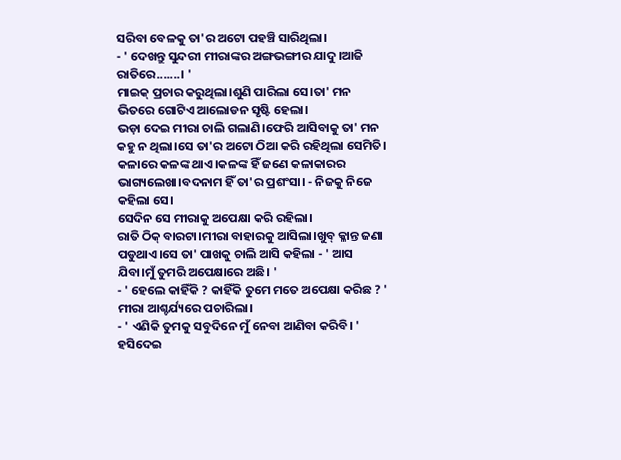ସରିବା ବେଳକୁ ତା'ର ଅଟୋ ପହଞ୍ଚି ସାରିଥିଲା।
- ' ଦେଖନ୍ତୁ ସୁନ୍ଦରୀ ମୀରାଙ୍କର ଅଙ୍ଗଭଙ୍ଗୀର ଯାଦୁ।ଆଜି ରାତିରେ.......। '
ମାଇକ୍ ପ୍ରଚାର କରୁଥିଲା।ଶୁଣି ପାରିଲା ସେ।ତା' ମନ ଭିତରେ ଗୋଟିଏ ଆଲୋଡନ ସୃଷ୍ଟି ହେଲା।
ଭଡ଼ା ଦେଇ ମୀରା ଚାଲି ଗଲାଣି।ଫେରି ଆସିବାକୁ ତା' ମନ କହୁ ନ ଥିଲା।ସେ ତା'ର ଅଟୋ ଠିଆ କରି ରହିଥିଲା ସେମିତି।
କଳାରେ କଳଙ୍କ ଥାଏ।କଳଙ୍କ ହିଁ ଜଣେ କଳାକାରର ଭାଗ୍ୟଲେଖା।ବଦନାମ ହିଁ ତା'ର ପ୍ରଶଂସା। - ନିଜକୁ ନିଜେ କହିଲା ସେ।
ସେଦିନ ସେ ମୀରାକୁ ଅପେକ୍ଷା କରି ରହିଲା।
ରାତି ଠିକ୍ ବାରଟା।ମୀରା ବାହାରକୁ ଆସିଲା।ଖୁବ୍ କ୍ଳାନ୍ତ ଜଣା ପଡୁଥାଏ।ସେ ତା' ପାଖକୁ ଚାଲି ଆସି କହିଲା - ' ଆସ ଯିବା।ମୁଁ ତୁମରି ଅପେକ୍ଷାରେ ଅଛି। '
- ' ହେଲେ କାହିଁକି ? କାହିଁକି ତୁମେ ମତେ ଅପେକ୍ଷା କରିଛ ? ' ମୀରା ଆଶ୍ଚର୍ଯ୍ୟରେ ପଚାରିଲା।
- ' ଏଣିକି ତୁମକୁ ସବୁଦିନେ ମୁଁ ନେବା ଆଣିବା କରିବି। ' ହସିଦେଇ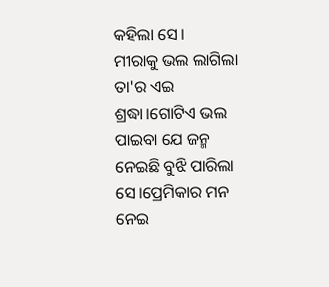କହିଲା ସେ।
ମୀରାକୁ ଭଲ ଲାଗିଲା ତା'ର ଏଇ ଶ୍ରଦ୍ଧା।ଗୋଟିଏ ଭଲ ପାଇବା ଯେ ଜନ୍ମ ନେଇଛି ବୁଝି ପାରିଲା ସେ।ପ୍ରେମିକାର ମନ ନେଇ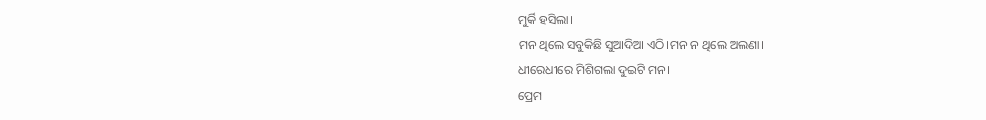ମୁର୍କି ହସିଲା।
ମନ ଥିଲେ ସବୁକିଛି ସୁଆଦିଆ ଏଠି।ମନ ନ ଥିଲେ ଅଲଣା।
ଧୀରେଧୀରେ ମିଶିଗଲା ଦୁଇଟି ମନ।
ପ୍ରେମ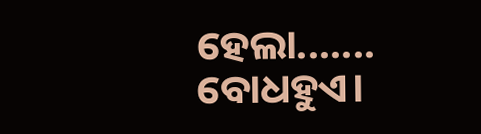ହେଲା....... ବୋଧହୁଏ।